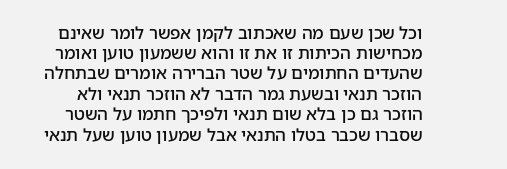וכל שכן שעם מה שאכתוב לקמן אפשר לומר שאינם מכחישות הכיתות זו את זו והוא ששמעון טוען ואומר שהעדים החתומים על שטר הברירה אומרים שבתחלה הוזכר תנאי ובשעת גמר הדבר לא הוזכר תנאי ולא הוזכר גם כן בלא שום תנאי ולפיכך חתמו על השטר שסברו שכבר בטלו התנאי אבל שמעון טוען שעל תנאי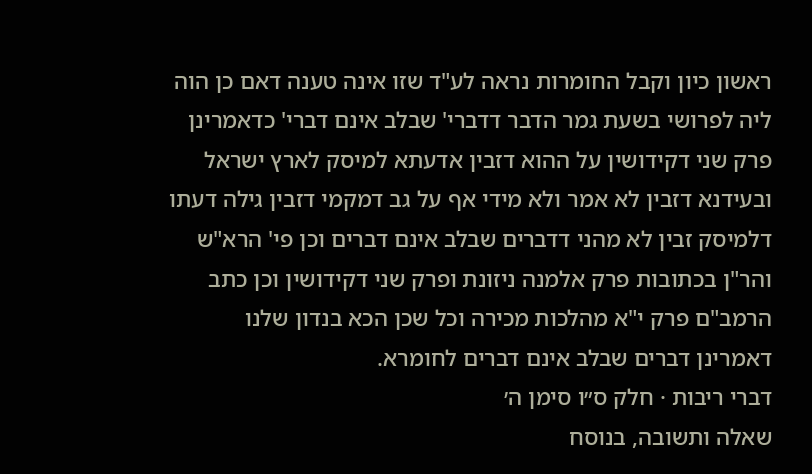ראשון כיון וקבל החומרות נראה לע"ד שזו אינה טענה דאם כן הוה ליה לפרושי בשעת גמר הדבר דדברי' שבלב אינם דברי' כדאמרינן פרק שני דקידושין על ההוא דזבין אדעתא למיסק לארץ ישראל ובעידנא דזבין לא אמר ולא מידי אף על גב דמקמי דזבין גילה דעתו דלמיסק זבין לא מהני דדברים שבלב אינם דברים וכן פי' הרא"ש והר"ן בכתובות פרק אלמנה ניזונת ופרק שני דקידושין וכן כתב הרמב"ם פרק י"א מהלכות מכירה וכל שכן הכא בנדון שלנו דאמרינן דברים שבלב אינם דברים לחומרא.
דברי ריבות · חלק ס״ו סימן ה׳
שאלה ותשובה, בנוסח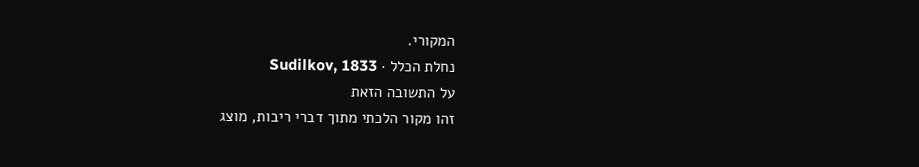המקורי.
נחלת הכלל · Sudilkov, 1833
על התשובה הזאת
זהו מקור הלכתי מתוך דברי ריבות, מוצג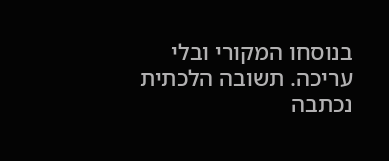בנוסחו המקורי ובלי עריכה. תשובה הלכתית נכתבה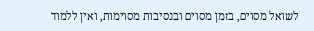לשואל מסוים, בזמן מסוים ובנסיבות מסוימות, ואין ללמוד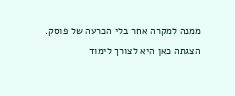ממנה למקרה אחר בלי הכרעה של פוסק. הצגתה כאן היא לצורך לימוד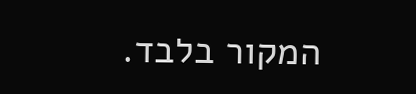המקור בלבד.